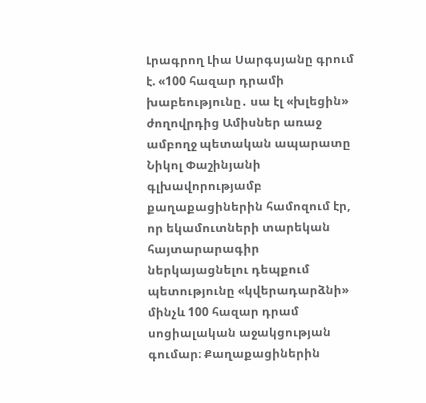Լրագրող Լիա Սարգսյանը գրում է. «100 հազար դրամի խաբեությունը․ սա էլ «խլեցին» ժողովրդից Ամիսներ առաջ ամբողջ պետական ապարատը Նիկոլ Փաշինյանի գլխավորությամբ քաղաքացիներին համոզում էր, որ եկամուտների տարեկան հայտարարագիր ներկայացնելու դեպքում պետությունը «կվերադարձնի» մինչև 100 հազար դրամ սոցիալական աջակցության գումար։ Քաղաքացիներին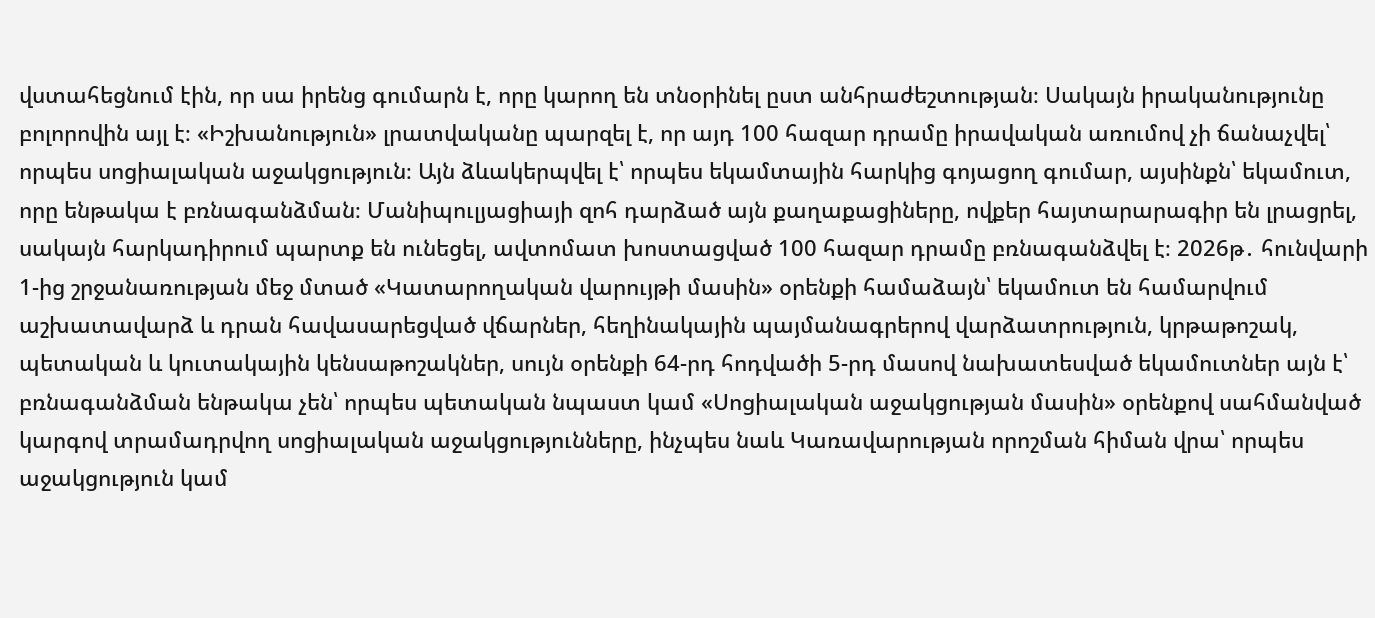վստահեցնում էին, որ սա իրենց գումարն է, որը կարող են տնօրինել ըստ անհրաժեշտության։ Սակայն իրականությունը բոլորովին այլ է։ «Իշխանություն» լրատվականը պարզել է, որ այդ 100 հազար դրամը իրավական առումով չի ճանաչվել՝ որպես սոցիալական աջակցություն։ Այն ձևակերպվել է՝ որպես եկամտային հարկից գոյացող գումար, այսինքն՝ եկամուտ, որը ենթակա է բռնագանձման։ Մանիպուլյացիայի զոհ դարձած այն քաղաքացիները, ովքեր հայտարարագիր են լրացրել, սակայն հարկադիրում պարտք են ունեցել, ավտոմատ խոստացված 100 հազար դրամը բռնագանձվել է։ 2026թ․ հունվարի 1-ից շրջանառության մեջ մտած «Կատարողական վարույթի մասին» օրենքի համաձայն՝ եկամուտ են համարվում աշխատավարձ և դրան հավասարեցված վճարներ, հեղինակային պայմանագրերով վարձատրություն, կրթաթոշակ, պետական և կուտակային կենսաթոշակներ, սույն օրենքի 64-րդ հոդվածի 5-րդ մասով նախատեսված եկամուտներ այն է՝ բռնագանձման ենթակա չեն՝ որպես պետական նպաստ կամ «Սոցիալական աջակցության մասին» օրենքով սահմանված կարգով տրամադրվող սոցիալական աջակցությունները, ինչպես նաև Կառավարության որոշման հիման վրա՝ որպես աջակցություն կամ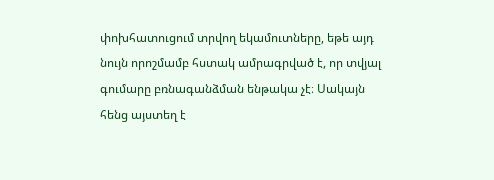փոխհատուցում տրվող եկամուտները, եթե այդ նույն որոշմամբ հստակ ամրագրված է, որ տվյալ գումարը բռնագանձման ենթակա չէ։ Սակայն հենց այստեղ է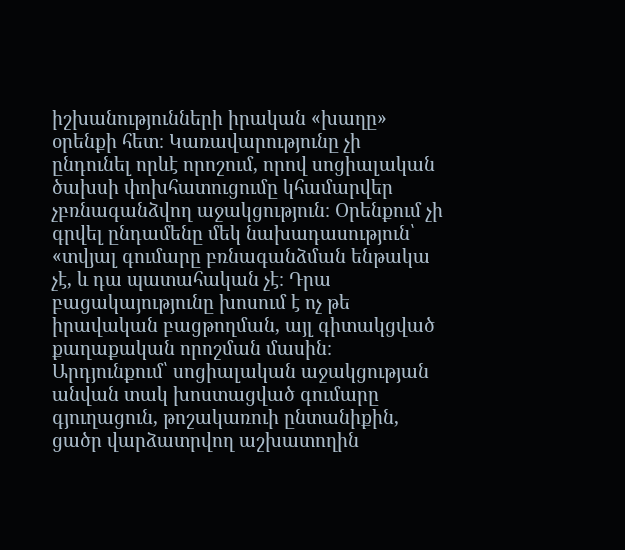իշխանությունների իրական «խաղը» օրենքի հետ։ Կառավարությունը չի ընդունել որևէ որոշում, որով սոցիալական ծախսի փոխհատուցումը կհամարվեր չբռնագանձվող աջակցություն։ Օրենքում չի գրվել ընդամենը մեկ նախադասություն՝ «տվյալ գումարը բռնագանձման ենթակա չէ, և դա պատահական չէ։ Դրա բացակայությունը խոսում է ոչ թե իրավական բացթողման, այլ գիտակցված քաղաքական որոշման մասին։ Արդյունքում՝ սոցիալական աջակցության անվան տակ խոստացված գումարը գյուղացուն, թոշակառուի ընտանիքին, ցածր վարձատրվող աշխատողին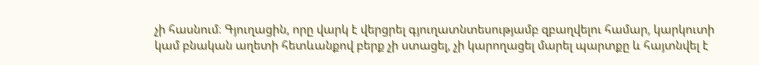չի հասնում։ Գյուղացին, որը վարկ է վերցրել գյուղատնտեսությամբ զբաղվելու համար, կարկուտի կամ բնական աղետի հետևանքով բերք չի ստացել, չի կարողացել մարել պարտքը և հայտնվել է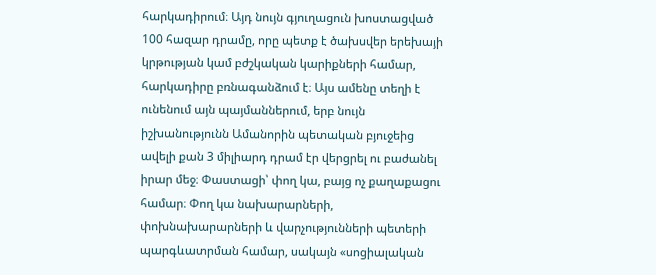հարկադիրում։ Այդ նույն գյուղացուն խոստացված 100 հազար դրամը, որը պետք է ծախսվեր երեխայի կրթության կամ բժշկական կարիքների համար, հարկադիրը բռնագանձում է։ Այս ամենը տեղի է ունենում այն պայմաններում, երբ նույն իշխանությունն Ամանորին պետական բյուջեից ավելի քան 3 միլիարդ դրամ էր վերցրել ու բաժանել իրար մեջ։ Փաստացի՝ փող կա, բայց ոչ քաղաքացու համար։ Փող կա նախարարների, փոխնախարարների և վարչությունների պետերի պարգևատրման համար, սակայն «սոցիալական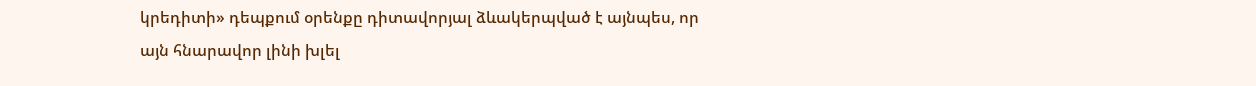կրեդիտի» դեպքում օրենքը դիտավորյալ ձևակերպված է այնպես, որ այն հնարավոր լինի խլել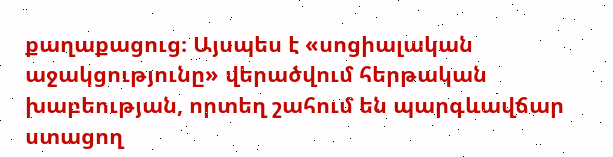քաղաքացուց։ Այսպես է «սոցիալական աջակցությունը» վերածվում հերթական խաբեության, որտեղ շահում են պարգևավճար ստացող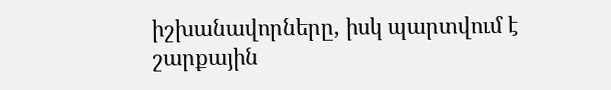իշխանավորները, իսկ պարտվում է շարքային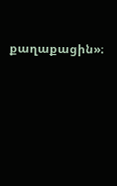քաղաքացին»։